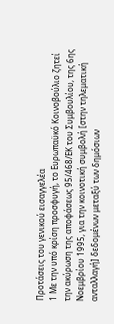Προτάσεις του γενικού εισαγγελέα
1 Με την υπό κρίση προσφυγή, το Ευρωπαϋκό Κοινοβούλιο ζητεί την ακύρωση της αποφάσεως 95/468/ΕΚ του Συμβουλίου, της 6ης Νοεμβρίου 1995, για την κοινοτική συμβολή [στην τηλεματική ανταλλαγή] δεδομένων μεταξύ των δημόσιων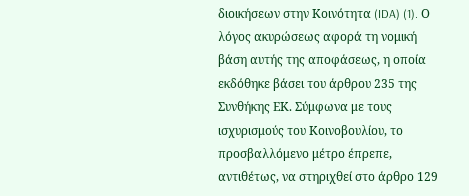διοικήσεων στην Κοινότητα (IDA) (1). Ο λόγος ακυρώσεως αφορά τη νομική βάση αυτής της αποφάσεως, η οποία εκδόθηκε βάσει του άρθρου 235 της Συνθήκης ΕΚ. Σύμφωνα με τους ισχυρισμούς του Κοινοβουλίου, το προσβαλλόμενο μέτρο έπρεπε, αντιθέτως, να στηριχθεί στο άρθρο 129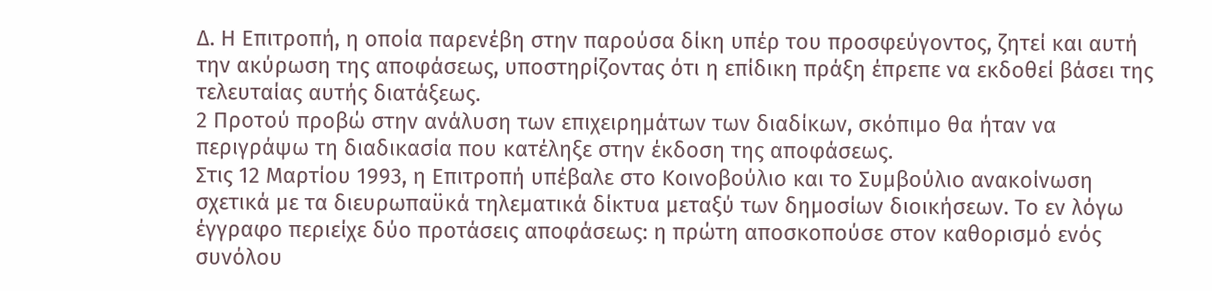Δ. Η Επιτροπή, η οποία παρενέβη στην παρούσα δίκη υπέρ του προσφεύγοντος, ζητεί και αυτή την ακύρωση της αποφάσεως, υποστηρίζοντας ότι η επίδικη πράξη έπρεπε να εκδοθεί βάσει της τελευταίας αυτής διατάξεως.
2 Προτού προβώ στην ανάλυση των επιχειρημάτων των διαδίκων, σκόπιμο θα ήταν να περιγράψω τη διαδικασία που κατέληξε στην έκδοση της αποφάσεως.
Στις 12 Μαρτίου 1993, η Επιτροπή υπέβαλε στο Κοινοβούλιο και το Συμβούλιο ανακοίνωση σχετικά με τα διευρωπαϋκά τηλεματικά δίκτυα μεταξύ των δημοσίων διοικήσεων. Το εν λόγω έγγραφο περιείχε δύο προτάσεις αποφάσεως: η πρώτη αποσκοπούσε στον καθορισμό ενός συνόλου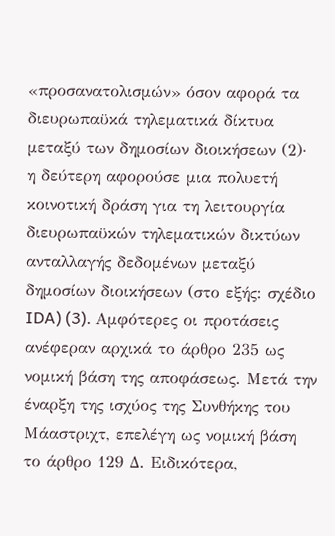«προσανατολισμών» όσον αφορά τα διευρωπαϋκά τηλεματικά δίκτυα μεταξύ των δημοσίων διοικήσεων (2)· η δεύτερη αφορούσε μια πολυετή κοινοτική δράση για τη λειτουργία διευρωπαϋκών τηλεματικών δικτύων ανταλλαγής δεδομένων μεταξύ δημοσίων διοικήσεων (στο εξής: σχέδιο IDA) (3). Αμφότερες οι προτάσεις ανέφεραν αρχικά το άρθρο 235 ως νομική βάση της αποφάσεως. Μετά την έναρξη της ισχύος της Συνθήκης του Μάαστριχτ, επελέγη ως νομική βάση το άρθρο 129 Δ. Ειδικότερα,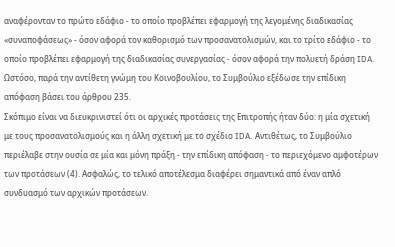αναφέρονταν το πρώτο εδάφιο - το οποίο προβλέπει εφαρμογή της λεγομένης διαδικασίας «συναποφάσεως» - όσον αφορά τον καθορισμό των προσανατολισμών, και το τρίτο εδάφιο - το οποίο προβλέπει εφαρμογή της διαδικασίας συνεργασίας - όσον αφορά την πολυετή δράση IDA. Ωστόσο, παρά την αντίθετη γνώμη του Κοινοβουλίου, το Συμβούλιο εξέδωσε την επίδικη απόφαση βάσει του άρθρου 235.
Σκόπιμο είναι να διευκρινιστεί ότι οι αρχικές προτάσεις της Επιτροπής ήταν δύο: η μία σχετική με τους προσανατολισμούς και η άλλη σχετική με το σχέδιο IDA. Αντιθέτως, το Συμβούλιο περιέλαβε στην ουσία σε μία και μόνη πράξη - την επίδικη απόφαση - το περιεχόμενο αμφοτέρων των προτάσεων (4). Ασφαλώς, το τελικό αποτέλεσμα διαφέρει σημαντικά από έναν απλό συνδυασμό των αρχικών προτάσεων.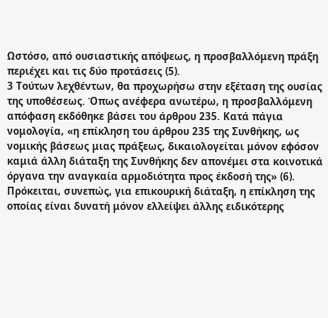Ωστόσο, από ουσιαστικής απόψεως, η προσβαλλόμενη πράξη περιέχει και τις δύο προτάσεις (5).
3 Τούτων λεχθέντων, θα προχωρήσω στην εξέταση της ουσίας της υποθέσεως. Όπως ανέφερα ανωτέρω, η προσβαλλόμενη απόφαση εκδόθηκε βάσει του άρθρου 235. Κατά πάγια νομολογία, «η επίκληση του άρθρου 235 της Συνθήκης, ως νομικής βάσεως μιας πράξεως, δικαιολογείται μόνον εφόσον καμιά άλλη διάταξη της Συνθήκης δεν απονέμει στα κοινοτικά όργανα την αναγκαία αρμοδιότητα προς έκδοσή της» (6). Πρόκειται, συνεπώς, για επικουρική διάταξη, η επίκληση της οποίας είναι δυνατή μόνον ελλείψει άλλης ειδικότερης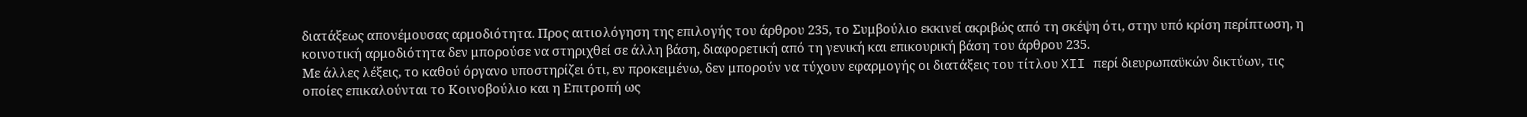διατάξεως απονέμουσας αρμοδιότητα. Προς αιτιολόγηση της επιλογής του άρθρου 235, το Συμβούλιο εκκινεί ακριβώς από τη σκέψη ότι, στην υπό κρίση περίπτωση, η κοινοτική αρμοδιότητα δεν μπορούσε να στηριχθεί σε άλλη βάση, διαφορετική από τη γενική και επικουρική βάση του άρθρου 235.
Με άλλες λέξεις, το καθού όργανο υποστηρίζει ότι, εν προκειμένω, δεν μπορούν να τύχουν εφαρμογής οι διατάξεις του τίτλου XII περί διευρωπαϋκών δικτύων, τις οποίες επικαλούνται το Κοινοβούλιο και η Επιτροπή ως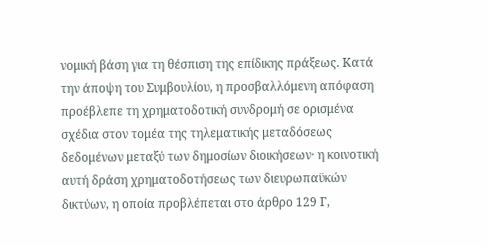νομική βάση για τη θέσπιση της επίδικης πράξεως. Κατά την άποψη του Συμβουλίου, η προσβαλλόμενη απόφαση προέβλεπε τη χρηματοδοτική συνδρομή σε ορισμένα σχέδια στον τομέα της τηλεματικής μεταδόσεως δεδομένων μεταξύ των δημοσίων διοικήσεων· η κοινοτική αυτή δράση χρηματοδοτήσεως των διευρωπαϋκών δικτύων, η οποία προβλέπεται στο άρθρο 129 Γ,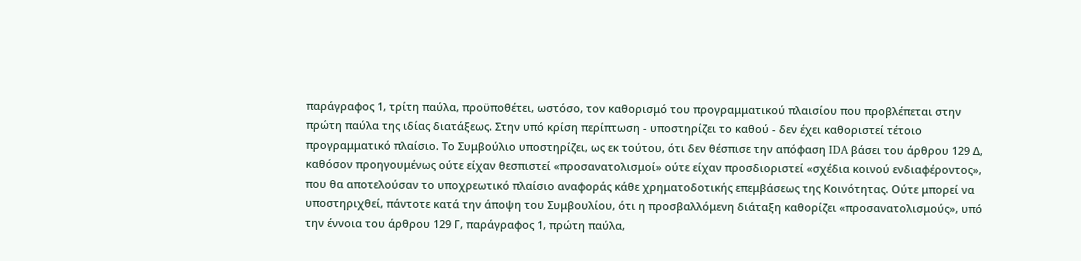παράγραφος 1, τρίτη παύλα, προϋποθέτει, ωστόσο, τον καθορισμό του προγραμματικού πλαισίου που προβλέπεται στην πρώτη παύλα της ιδίας διατάξεως. Στην υπό κρίση περίπτωση - υποστηρίζει το καθού - δεν έχει καθοριστεί τέτοιο προγραμματικό πλαίσιο. Το Συμβούλιο υποστηρίζει, ως εκ τούτου, ότι δεν θέσπισε την απόφαση IDA βάσει του άρθρου 129 Δ, καθόσον προηγουμένως ούτε είχαν θεσπιστεί «προσανατολισμοί» ούτε είχαν προσδιοριστεί «σχέδια κοινού ενδιαφέροντος», που θα αποτελούσαν το υποχρεωτικό πλαίσιο αναφοράς κάθε χρηματοδοτικής επεμβάσεως της Κοινότητας. Ούτε μπορεί να υποστηριχθεί, πάντοτε κατά την άποψη του Συμβουλίου, ότι η προσβαλλόμενη διάταξη καθορίζει «προσανατολισμούς», υπό την έννοια του άρθρου 129 Γ, παράγραφος 1, πρώτη παύλα,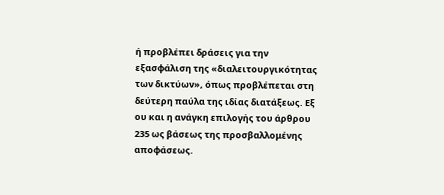ή προβλέπει δράσεις για την εξασφάλιση της «διαλειτουργικότητας των δικτύων», όπως προβλέπεται στη δεύτερη παύλα της ιδίας διατάξεως. Εξ ου και η ανάγκη επιλογής του άρθρου 235 ως βάσεως της προσβαλλομένης αποφάσεως.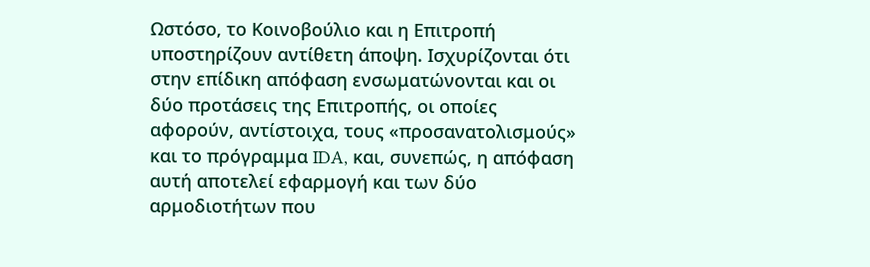Ωστόσο, το Κοινοβούλιο και η Επιτροπή υποστηρίζουν αντίθετη άποψη. Ισχυρίζονται ότι στην επίδικη απόφαση ενσωματώνονται και οι δύο προτάσεις της Επιτροπής, οι οποίες αφορούν, αντίστοιχα, τους «προσανατολισμούς» και το πρόγραμμα IDA, και, συνεπώς, η απόφαση αυτή αποτελεί εφαρμογή και των δύο αρμοδιοτήτων που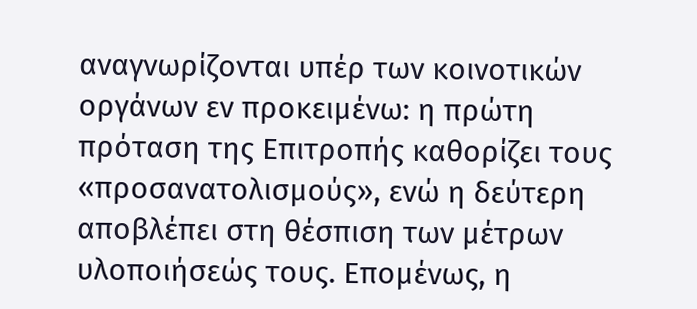αναγνωρίζονται υπέρ των κοινοτικών οργάνων εν προκειμένω: η πρώτη πρόταση της Επιτροπής καθορίζει τους «προσανατολισμούς», ενώ η δεύτερη αποβλέπει στη θέσπιση των μέτρων υλοποιήσεώς τους. Επομένως, η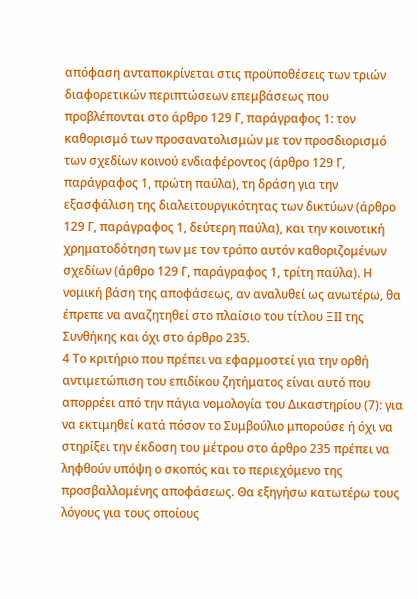απόφαση ανταποκρίνεται στις προϋποθέσεις των τριών διαφορετικών περιπτώσεων επεμβάσεως που προβλέπονται στο άρθρο 129 Γ, παράγραφος 1: τον καθορισμό των προσανατολισμών με τον προσδιορισμό των σχεδίων κοινού ενδιαφέροντος (άρθρο 129 Γ, παράγραφος 1, πρώτη παύλα), τη δράση για την εξασφάλιση της διαλειτουργικότητας των δικτύων (άρθρο 129 Γ, παράγραφος 1, δεύτερη παύλα), και την κοινοτική χρηματοδότηση των με τον τρόπο αυτόν καθοριζομένων σχεδίων (άρθρο 129 Γ, παράγραφος 1, τρίτη παύλα). Η νομική βάση της αποφάσεως, αν αναλυθεί ως ανωτέρω, θα έπρεπε να αναζητηθεί στο πλαίσιο του τίτλου ΞΙΙ της Συνθήκης και όχι στο άρθρο 235.
4 Το κριτήριο που πρέπει να εφαρμοστεί για την ορθή αντιμετώπιση του επιδίκου ζητήματος είναι αυτό που απορρέει από την πάγια νομολογία του Δικαστηρίου (7): για να εκτιμηθεί κατά πόσον το Συμβούλιο μπορούσε ή όχι να στηρίξει την έκδοση του μέτρου στο άρθρο 235 πρέπει να ληφθούν υπόψη ο σκοπός και το περιεχόμενο της προσβαλλομένης αποφάσεως. Θα εξηγήσω κατωτέρω τους λόγους για τους οποίους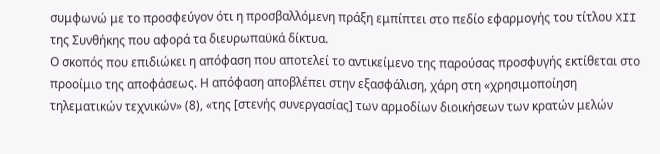συμφωνώ με το προσφεύγον ότι η προσβαλλόμενη πράξη εμπίπτει στο πεδίο εφαρμογής του τίτλου XII της Συνθήκης που αφορά τα διευρωπαϋκά δίκτυα.
Ο σκοπός που επιδιώκει η απόφαση που αποτελεί το αντικείμενο της παρούσας προσφυγής εκτίθεται στο προοίμιο της αποφάσεως. Η απόφαση αποβλέπει στην εξασφάλιση, χάρη στη «χρησιμοποίηση τηλεματικών τεχνικών» (8), «της [στενής συνεργασίας] των αρμοδίων διοικήσεων των κρατών μελών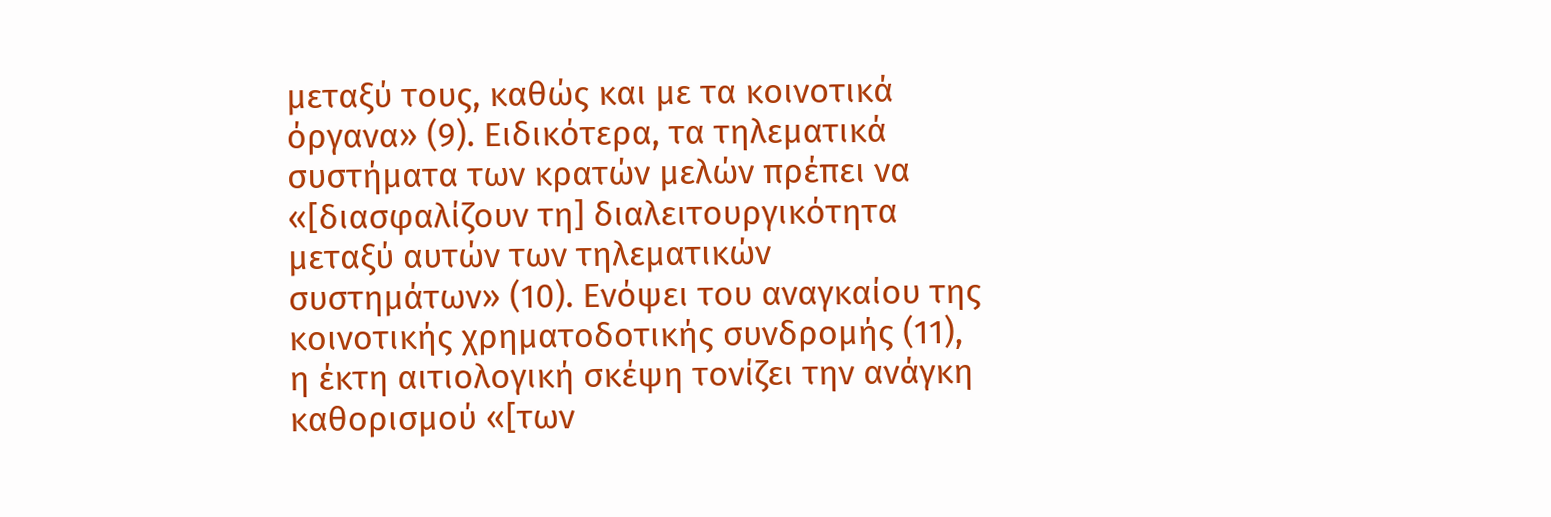μεταξύ τους, καθώς και με τα κοινοτικά όργανα» (9). Ειδικότερα, τα τηλεματικά συστήματα των κρατών μελών πρέπει να «[διασφαλίζουν τη] διαλειτουργικότητα μεταξύ αυτών των τηλεματικών συστημάτων» (10). Ενόψει του αναγκαίου της κοινοτικής χρηματοδοτικής συνδρομής (11), η έκτη αιτιολογική σκέψη τονίζει την ανάγκη καθορισμού «[των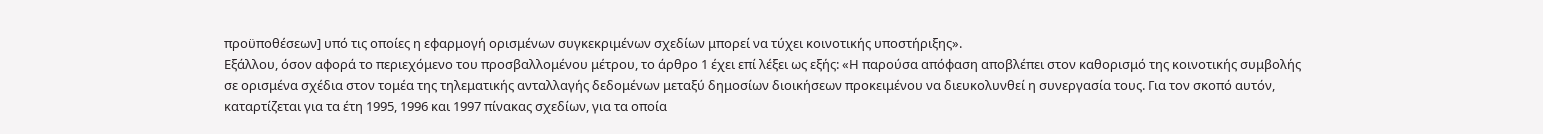προϋποθέσεων] υπό τις οποίες η εφαρμογή ορισμένων συγκεκριμένων σχεδίων μπορεί να τύχει κοινοτικής υποστήριξης».
Εξάλλου, όσον αφορά το περιεχόμενο του προσβαλλομένου μέτρου, το άρθρο 1 έχει επί λέξει ως εξής: «Η παρούσα απόφαση αποβλέπει στον καθορισμό της κοινοτικής συμβολής σε ορισμένα σχέδια στον τομέα της τηλεματικής ανταλλαγής δεδομένων μεταξύ δημοσίων διοικήσεων προκειμένου να διευκολυνθεί η συνεργασία τους. Για τον σκοπό αυτόν, καταρτίζεται για τα έτη 1995, 1996 και 1997 πίνακας σχεδίων, για τα οποία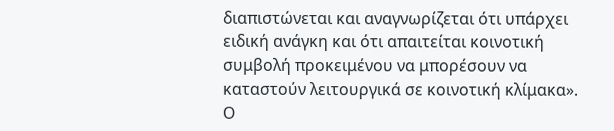διαπιστώνεται και αναγνωρίζεται ότι υπάρχει ειδική ανάγκη και ότι απαιτείται κοινοτική συμβολή προκειμένου να μπορέσουν να καταστούν λειτουργικά σε κοινοτική κλίμακα».
Ο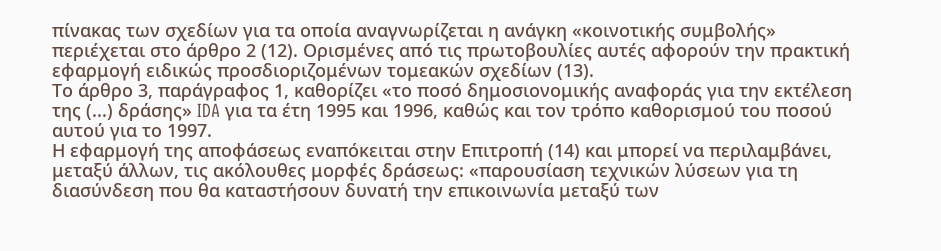πίνακας των σχεδίων για τα οποία αναγνωρίζεται η ανάγκη «κοινοτικής συμβολής» περιέχεται στο άρθρο 2 (12). Ορισμένες από τις πρωτοβουλίες αυτές αφορούν την πρακτική εφαρμογή ειδικώς προσδιοριζομένων τομεακών σχεδίων (13).
Το άρθρο 3, παράγραφος 1, καθορίζει «το ποσό δημοσιονομικής αναφοράς για την εκτέλεση της (...) δράσης» IDA για τα έτη 1995 και 1996, καθώς και τον τρόπο καθορισμού του ποσού αυτού για το 1997.
Η εφαρμογή της αποφάσεως εναπόκειται στην Επιτροπή (14) και μπορεί να περιλαμβάνει, μεταξύ άλλων, τις ακόλουθες μορφές δράσεως: «παρουσίαση τεχνικών λύσεων για τη διασύνδεση που θα καταστήσουν δυνατή την επικοινωνία μεταξύ των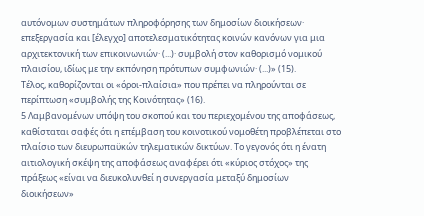αυτόνομων συστημάτων πληροφόρησης των δημοσίων διοικήσεων· επεξεργασία και [έλεγχο] αποτελεσματικότητας κοινών κανόνων για μια αρχιτεκτονική των επικοινωνιών· (...)· συμβολή στον καθορισμό νομικού πλαισίου, ιδίως με την εκπόνηση πρότυπων συμφωνιών· (...)» (15).
Τέλος, καθορίζονται οι «όροι-πλαίσια» που πρέπει να πληρούνται σε περίπτωση «συμβολής της Κοινότητας» (16).
5 Λαμβανομένων υπόψη του σκοπού και του περιεχομένου της αποφάσεως, καθίσταται σαφές ότι η επέμβαση του κοινοτικού νομοθέτη προβλέπεται στο πλαίσιο των διευρωπαϋκών τηλεματικών δικτύων. Το γεγονός ότι η ένατη αιτιολογική σκέψη της αποφάσεως αναφέρει ότι «κύριος στόχος» της πράξεως «είναι να διευκολυνθεί η συνεργασία μεταξύ δημοσίων διοικήσεων»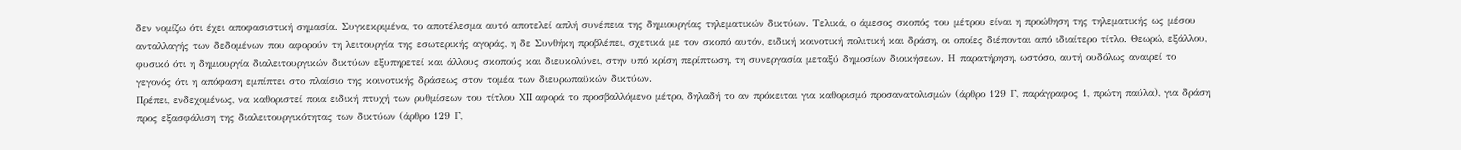δεν νομίζω ότι έχει αποφασιστική σημασία. Συγκεκριμένα, το αποτέλεσμα αυτό αποτελεί απλή συνέπεια της δημιουργίας τηλεματικών δικτύων. Τελικά, ο άμεσος σκοπός του μέτρου είναι η προώθηση της τηλεματικής ως μέσου ανταλλαγής των δεδομένων που αφορούν τη λειτουργία της εσωτερικής αγοράς, η δε Συνθήκη προβλέπει, σχετικά με τον σκοπό αυτόν, ειδική κοινοτική πολιτική και δράση, οι οποίες διέπονται από ιδιαίτερο τίτλο. Θεωρώ, εξάλλου, φυσικό ότι η δημιουργία διαλειτουργικών δικτύων εξυπηρετεί και άλλους σκοπούς και διευκολύνει, στην υπό κρίση περίπτωση, τη συνεργασία μεταξύ δημοσίων διοικήσεων. Η παρατήρηση, ωστόσο, αυτή ουδόλως αναιρεί το γεγονός ότι η απόφαση εμπίπτει στο πλαίσιο της κοινοτικής δράσεως στον τομέα των διευρωπαϋκών δικτύων.
Πρέπει, ενδεχομένως, να καθοριστεί ποια ειδική πτυχή των ρυθμίσεων του τίτλου XII αφορά το προσβαλλόμενο μέτρο, δηλαδή το αν πρόκειται για καθορισμό προσανατολισμών (άρθρο 129 Γ, παράγραφος 1, πρώτη παύλα), για δράση προς εξασφάλιση της διαλειτουργικότητας των δικτύων (άρθρο 129 Γ,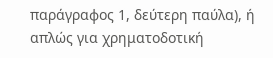παράγραφος 1, δεύτερη παύλα), ή απλώς για χρηματοδοτική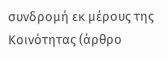συνδρομή εκ μέρους της Κοινότητας (άρθρο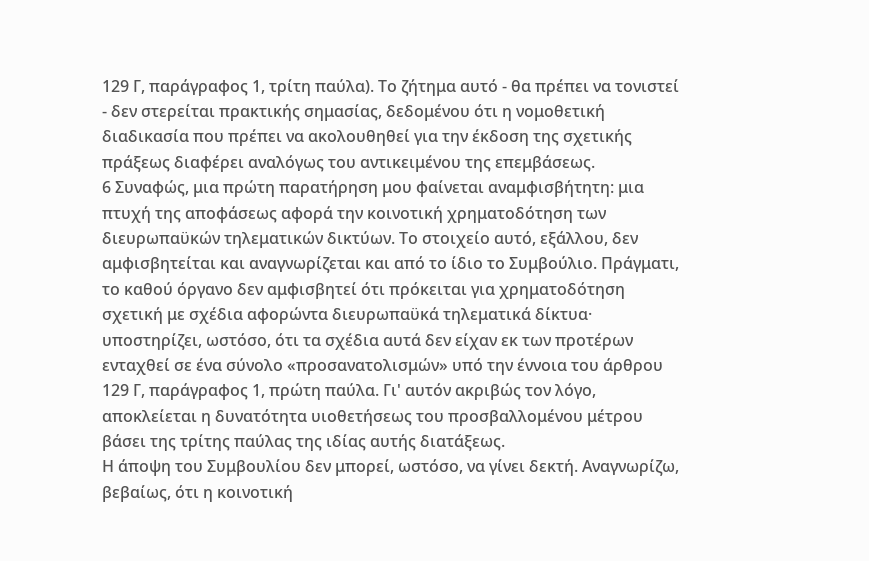129 Γ, παράγραφος 1, τρίτη παύλα). Το ζήτημα αυτό - θα πρέπει να τονιστεί - δεν στερείται πρακτικής σημασίας, δεδομένου ότι η νομοθετική διαδικασία που πρέπει να ακολουθηθεί για την έκδοση της σχετικής πράξεως διαφέρει αναλόγως του αντικειμένου της επεμβάσεως.
6 Συναφώς, μια πρώτη παρατήρηση μου φαίνεται αναμφισβήτητη: μια πτυχή της αποφάσεως αφορά την κοινοτική χρηματοδότηση των διευρωπαϋκών τηλεματικών δικτύων. Το στοιχείο αυτό, εξάλλου, δεν αμφισβητείται και αναγνωρίζεται και από το ίδιο το Συμβούλιο. Πράγματι, το καθού όργανο δεν αμφισβητεί ότι πρόκειται για χρηματοδότηση σχετική με σχέδια αφορώντα διευρωπαϋκά τηλεματικά δίκτυα· υποστηρίζει, ωστόσο, ότι τα σχέδια αυτά δεν είχαν εκ των προτέρων ενταχθεί σε ένα σύνολο «προσανατολισμών» υπό την έννοια του άρθρου 129 Γ, παράγραφος 1, πρώτη παύλα. Γι' αυτόν ακριβώς τον λόγο, αποκλείεται η δυνατότητα υιοθετήσεως του προσβαλλομένου μέτρου βάσει της τρίτης παύλας της ιδίας αυτής διατάξεως.
Η άποψη του Συμβουλίου δεν μπορεί, ωστόσο, να γίνει δεκτή. Αναγνωρίζω, βεβαίως, ότι η κοινοτική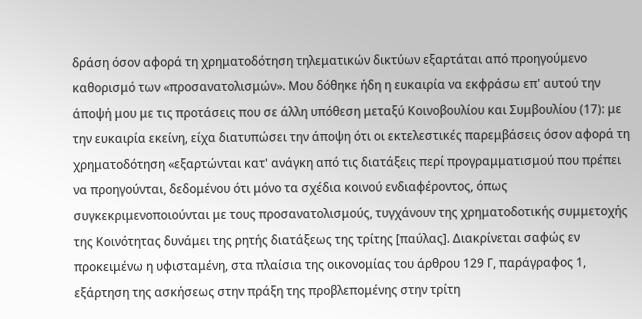δράση όσον αφορά τη χρηματοδότηση τηλεματικών δικτύων εξαρτάται από προηγούμενο καθορισμό των «προσανατολισμών». Μου δόθηκε ήδη η ευκαιρία να εκφράσω επ' αυτού την άποψή μου με τις προτάσεις που σε άλλη υπόθεση μεταξύ Κοινοβουλίου και Συμβουλίου (17): με την ευκαιρία εκείνη, είχα διατυπώσει την άποψη ότι οι εκτελεστικές παρεμβάσεις όσον αφορά τη χρηματοδότηση «εξαρτώνται κατ' ανάγκη από τις διατάξεις περί προγραμματισμού που πρέπει να προηγούνται, δεδομένου ότι μόνο τα σχέδια κοινού ενδιαφέροντος, όπως συγκεκριμενοποιούνται με τους προσανατολισμούς, τυγχάνουν της χρηματοδοτικής συμμετοχής της Κοινότητας δυνάμει της ρητής διατάξεως της τρίτης [παύλας]. Διακρίνεται σαφώς εν προκειμένω η υφισταμένη, στα πλαίσια της οικονομίας του άρθρου 129 Γ, παράγραφος 1, εξάρτηση της ασκήσεως στην πράξη της προβλεπομένης στην τρίτη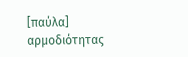[παύλα] αρμοδιότητας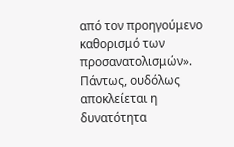από τον προηγούμενο καθορισμό των προσανατολισμών».
Πάντως, ουδόλως αποκλείεται η δυνατότητα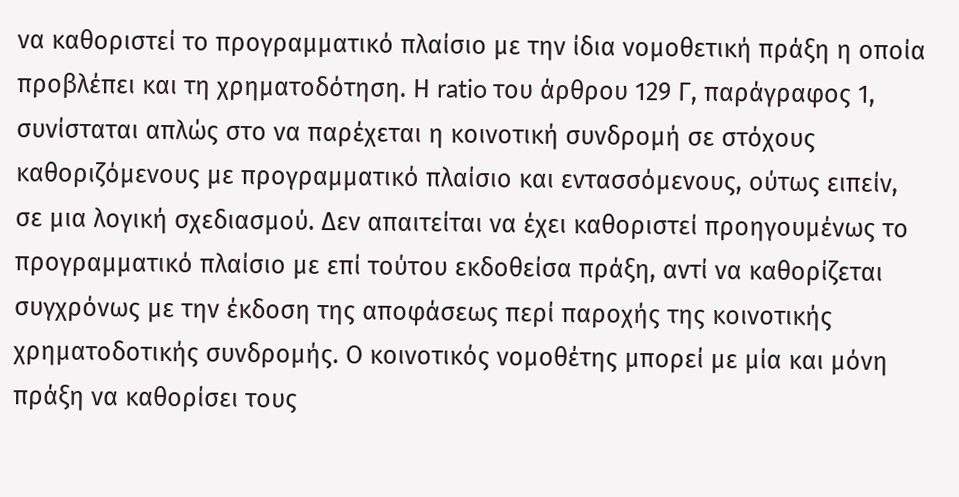να καθοριστεί το προγραμματικό πλαίσιο με την ίδια νομοθετική πράξη η οποία προβλέπει και τη χρηματοδότηση. Η ratio του άρθρου 129 Γ, παράγραφος 1, συνίσταται απλώς στο να παρέχεται η κοινοτική συνδρομή σε στόχους καθοριζόμενους με προγραμματικό πλαίσιο και εντασσόμενους, ούτως ειπείν, σε μια λογική σχεδιασμού. Δεν απαιτείται να έχει καθοριστεί προηγουμένως το προγραμματικό πλαίσιο με επί τούτου εκδοθείσα πράξη, αντί να καθορίζεται συγχρόνως με την έκδοση της αποφάσεως περί παροχής της κοινοτικής χρηματοδοτικής συνδρομής. Ο κοινοτικός νομοθέτης μπορεί με μία και μόνη πράξη να καθορίσει τους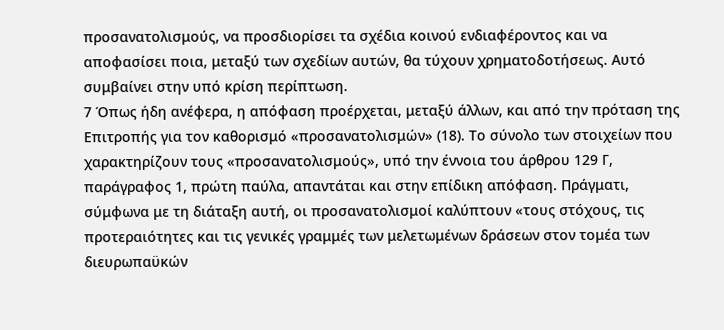προσανατολισμούς, να προσδιορίσει τα σχέδια κοινού ενδιαφέροντος και να αποφασίσει ποια, μεταξύ των σχεδίων αυτών, θα τύχουν χρηματοδοτήσεως. Αυτό συμβαίνει στην υπό κρίση περίπτωση.
7 Όπως ήδη ανέφερα, η απόφαση προέρχεται, μεταξύ άλλων, και από την πρόταση της Επιτροπής για τον καθορισμό «προσανατολισμών» (18). Το σύνολο των στοιχείων που χαρακτηρίζουν τους «προσανατολισμούς», υπό την έννοια του άρθρου 129 Γ, παράγραφος 1, πρώτη παύλα, απαντάται και στην επίδικη απόφαση. Πράγματι, σύμφωνα με τη διάταξη αυτή, οι προσανατολισμοί καλύπτουν «τους στόχους, τις προτεραιότητες και τις γενικές γραμμές των μελετωμένων δράσεων στον τομέα των διευρωπαϋκών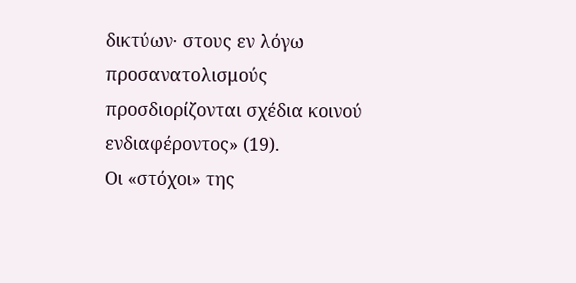δικτύων· στους εν λόγω προσανατολισμούς προσδιορίζονται σχέδια κοινού ενδιαφέροντος» (19).
Οι «στόχοι» της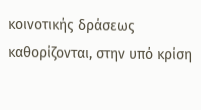κοινοτικής δράσεως καθορίζονται, στην υπό κρίση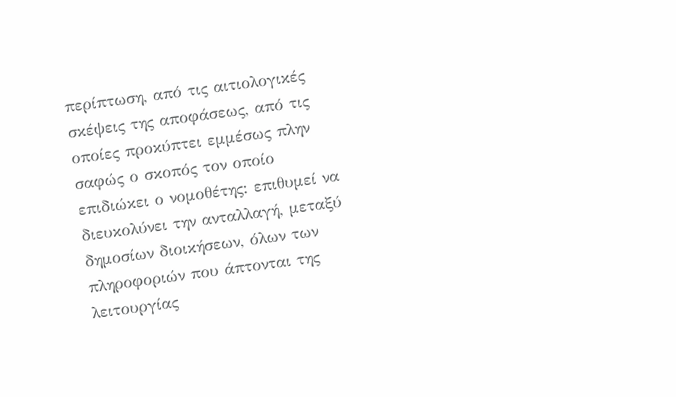περίπτωση, από τις αιτιολογικές σκέψεις της αποφάσεως, από τις οποίες προκύπτει εμμέσως πλην σαφώς ο σκοπός τον οποίο επιδιώκει ο νομοθέτης: επιθυμεί να διευκολύνει την ανταλλαγή, μεταξύ δημοσίων διοικήσεων, όλων των πληροφοριών που άπτονται της λειτουργίας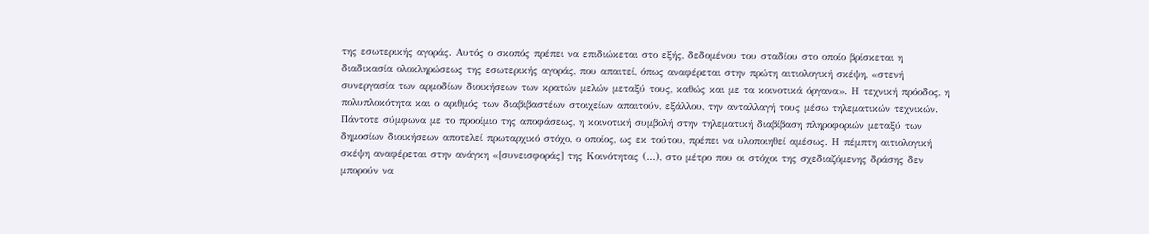της εσωτερικής αγοράς. Αυτός ο σκοπός πρέπει να επιδιώκεται στο εξής, δεδομένου του σταδίου στο οποίο βρίσκεται η διαδικασία ολοκληρώσεως της εσωτερικής αγοράς, που απαιτεί, όπως αναφέρεται στην πρώτη αιτιολογική σκέψη, «στενή συνεργασία των αρμοδίων διοικήσεων των κρατών μελών μεταξύ τους, καθώς και με τα κοινοτικά όργανα». Η τεχνική πρόοδος, η πολυπλοκότητα και ο αριθμός των διαβιβαστέων στοιχείων απαιτούν, εξάλλου, την ανταλλαγή τους μέσω τηλεματικών τεχνικών.
Πάντοτε σύμφωνα με το προοίμιο της αποφάσεως, η κοινοτική συμβολή στην τηλεματική διαβίβαση πληροφοριών μεταξύ των δημοσίων διοικήσεων αποτελεί πρωταρχικό στόχο, ο οποίος, ως εκ τούτου, πρέπει να υλοποιηθεί αμέσως. Η πέμπτη αιτιολογική σκέψη αναφέρεται στην ανάγκη «[συνεισφοράς] της Κοινότητας (...), στο μέτρο που οι στόχοι της σχεδιαζόμενης δράσης δεν μπορούν να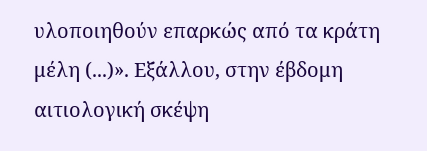υλοποιηθούν επαρκώς από τα κράτη μέλη (...)». Εξάλλου, στην έβδομη αιτιολογική σκέψη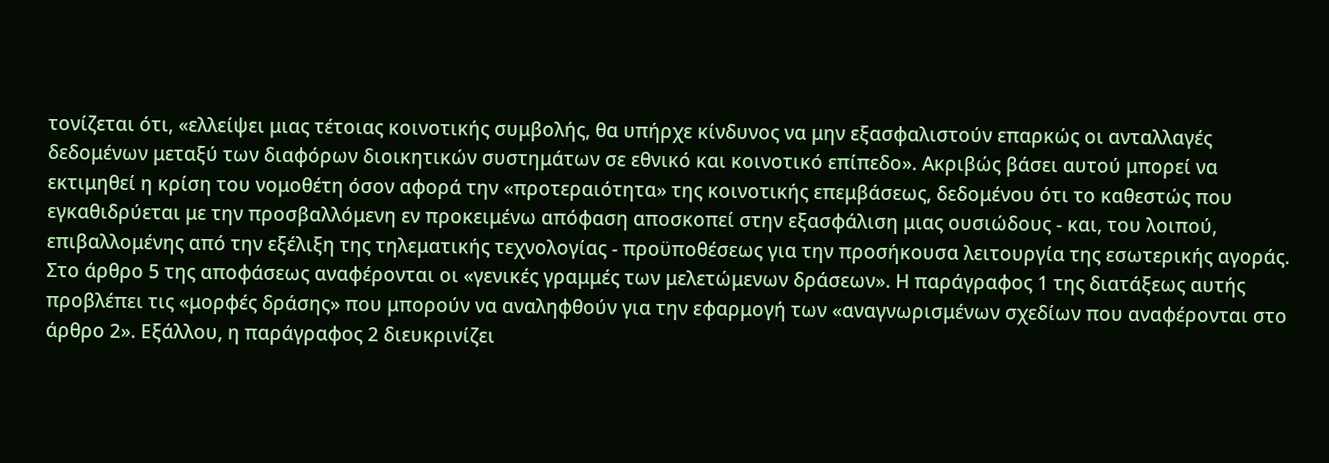τονίζεται ότι, «ελλείψει μιας τέτοιας κοινοτικής συμβολής, θα υπήρχε κίνδυνος να μην εξασφαλιστούν επαρκώς οι ανταλλαγές δεδομένων μεταξύ των διαφόρων διοικητικών συστημάτων σε εθνικό και κοινοτικό επίπεδο». Ακριβώς βάσει αυτού μπορεί να εκτιμηθεί η κρίση του νομοθέτη όσον αφορά την «προτεραιότητα» της κοινοτικής επεμβάσεως, δεδομένου ότι το καθεστώς που εγκαθιδρύεται με την προσβαλλόμενη εν προκειμένω απόφαση αποσκοπεί στην εξασφάλιση μιας ουσιώδους - και, του λοιπού, επιβαλλομένης από την εξέλιξη της τηλεματικής τεχνολογίας - προϋποθέσεως για την προσήκουσα λειτουργία της εσωτερικής αγοράς.
Στο άρθρο 5 της αποφάσεως αναφέρονται οι «γενικές γραμμές των μελετώμενων δράσεων». Η παράγραφος 1 της διατάξεως αυτής προβλέπει τις «μορφές δράσης» που μπορούν να αναληφθούν για την εφαρμογή των «αναγνωρισμένων σχεδίων που αναφέρονται στο άρθρο 2». Εξάλλου, η παράγραφος 2 διευκρινίζει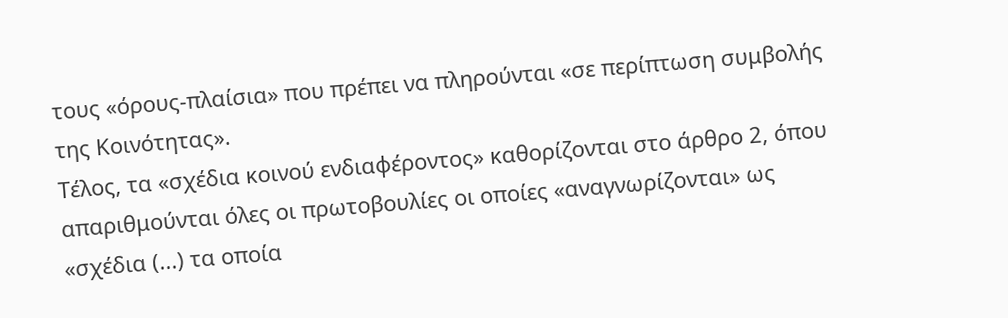τους «όρους-πλαίσια» που πρέπει να πληρούνται «σε περίπτωση συμβολής της Κοινότητας».
Τέλος, τα «σχέδια κοινού ενδιαφέροντος» καθορίζονται στο άρθρο 2, όπου απαριθμούνται όλες οι πρωτοβουλίες οι οποίες «αναγνωρίζονται» ως «σχέδια (...) τα οποία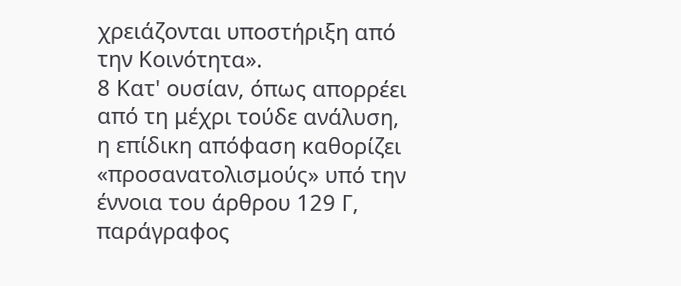χρειάζονται υποστήριξη από την Κοινότητα».
8 Κατ' ουσίαν, όπως απορρέει από τη μέχρι τούδε ανάλυση, η επίδικη απόφαση καθορίζει «προσανατολισμούς» υπό την έννοια του άρθρου 129 Γ, παράγραφος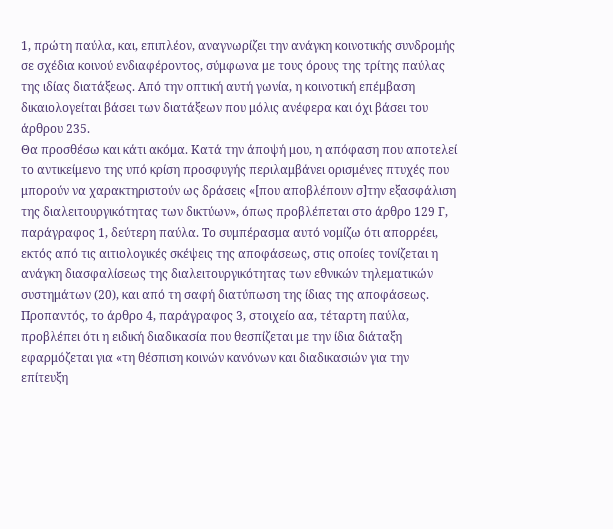1, πρώτη παύλα, και, επιπλέον, αναγνωρίζει την ανάγκη κοινοτικής συνδρομής σε σχέδια κοινού ενδιαφέροντος, σύμφωνα με τους όρους της τρίτης παύλας της ιδίας διατάξεως. Από την οπτική αυτή γωνία, η κοινοτική επέμβαση δικαιολογείται βάσει των διατάξεων που μόλις ανέφερα και όχι βάσει του άρθρου 235.
Θα προσθέσω και κάτι ακόμα. Κατά την άποψή μου, η απόφαση που αποτελεί το αντικείμενο της υπό κρίση προσφυγής περιλαμβάνει ορισμένες πτυχές που μπορούν να χαρακτηριστούν ως δράσεις «[που αποβλέπουν σ]την εξασφάλιση της διαλειτουργικότητας των δικτύων», όπως προβλέπεται στο άρθρο 129 Γ, παράγραφος 1, δεύτερη παύλα. Το συμπέρασμα αυτό νομίζω ότι απορρέει, εκτός από τις αιτιολογικές σκέψεις της αποφάσεως, στις οποίες τονίζεται η ανάγκη διασφαλίσεως της διαλειτουργικότητας των εθνικών τηλεματικών συστημάτων (20), και από τη σαφή διατύπωση της ίδιας της αποφάσεως. Προπαντός, το άρθρο 4, παράγραφος 3, στοιχείο αα, τέταρτη παύλα, προβλέπει ότι η ειδική διαδικασία που θεσπίζεται με την ίδια διάταξη εφαρμόζεται για «τη θέσπιση κοινών κανόνων και διαδικασιών για την επίτευξη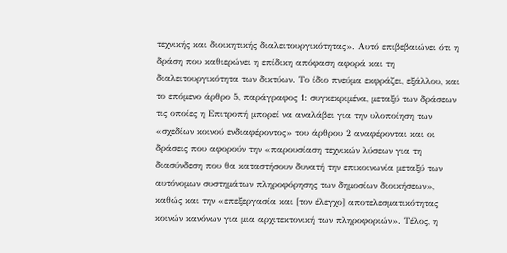τεχνικής και διοικητικής διαλειτουργικότητας». Αυτό επιβεβαιώνει ότι η δράση που καθιερώνει η επίδικη απόφαση αφορά και τη διαλειτουργικότητα των δικτύων. Το ίδιο πνεύμα εκφράζει, εξάλλου, και το επόμενο άρθρο 5, παράγραφος 1: συγκεκριμένα, μεταξύ των δράσεων τις οποίες η Επιτροπή μπορεί να αναλάβει για την υλοποίηση των «σχεδίων κοινού ενδιαφέροντος» του άρθρου 2 αναφέρονται και οι δράσεις που αφορούν την «παρουσίαση τεχνικών λύσεων για τη διασύνδεση που θα καταστήσουν δυνατή την επικοινωνία μεταξύ των αυτόνομων συστημάτων πληροφόρησης των δημοσίων διοικήσεων», καθώς και την «επεξεργασία και [τον έλεγχο] αποτελεσματικότητας κοινών κανόνων για μια αρχιτεκτονική των πληροφοριών». Τέλος, η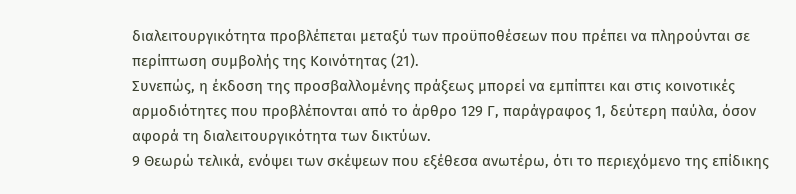διαλειτουργικότητα προβλέπεται μεταξύ των προϋποθέσεων που πρέπει να πληρούνται σε περίπτωση συμβολής της Κοινότητας (21).
Συνεπώς, η έκδοση της προσβαλλομένης πράξεως μπορεί να εμπίπτει και στις κοινοτικές αρμοδιότητες που προβλέπονται από το άρθρο 129 Γ, παράγραφος 1, δεύτερη παύλα, όσον αφορά τη διαλειτουργικότητα των δικτύων.
9 Θεωρώ τελικά, ενόψει των σκέψεων που εξέθεσα ανωτέρω, ότι το περιεχόμενο της επίδικης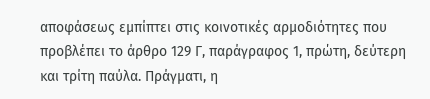αποφάσεως εμπίπτει στις κοινοτικές αρμοδιότητες που προβλέπει το άρθρο 129 Γ, παράγραφος 1, πρώτη, δεύτερη και τρίτη παύλα. Πράγματι, η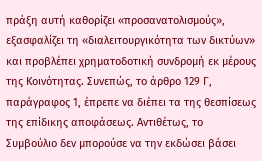πράξη αυτή καθορίζει «προσανατολισμούς», εξασφαλίζει τη «διαλειτουργικότητα των δικτύων» και προβλέπει χρηματοδοτική συνδρομή εκ μέρους της Κοινότητας. Συνεπώς, το άρθρο 129 Γ, παράγραφος 1, έπρεπε να διέπει τα της θεσπίσεως της επίδικης αποφάσεως. Αντιθέτως, το Συμβούλιο δεν μπορούσε να την εκδώσει βάσει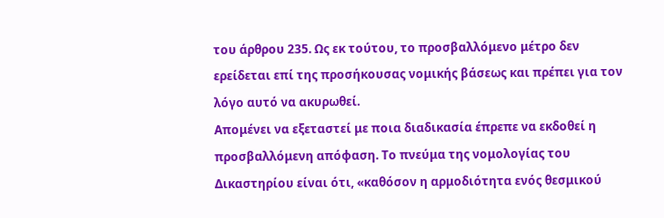του άρθρου 235. Ως εκ τούτου, το προσβαλλόμενο μέτρο δεν ερείδεται επί της προσήκουσας νομικής βάσεως και πρέπει για τον λόγο αυτό να ακυρωθεί.
Απομένει να εξεταστεί με ποια διαδικασία έπρεπε να εκδοθεί η προσβαλλόμενη απόφαση. Το πνεύμα της νομολογίας του Δικαστηρίου είναι ότι, «καθόσον η αρμοδιότητα ενός θεσμικού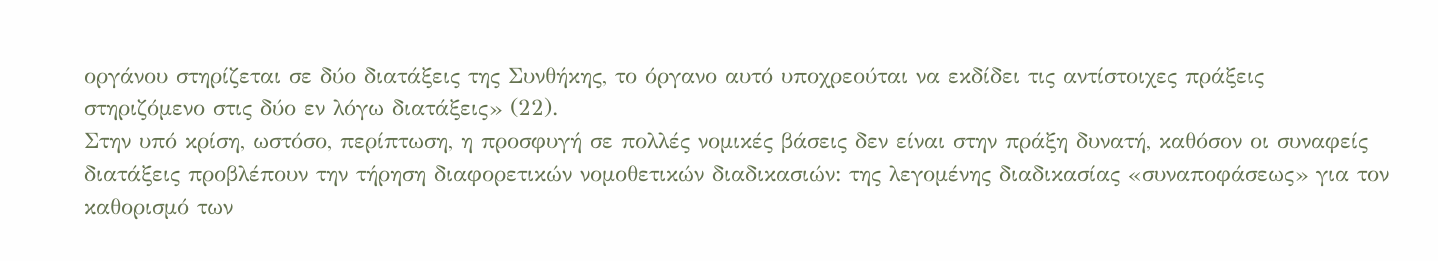οργάνου στηρίζεται σε δύο διατάξεις της Συνθήκης, το όργανο αυτό υποχρεούται να εκδίδει τις αντίστοιχες πράξεις στηριζόμενο στις δύο εν λόγω διατάξεις» (22).
Στην υπό κρίση, ωστόσο, περίπτωση, η προσφυγή σε πολλές νομικές βάσεις δεν είναι στην πράξη δυνατή, καθόσον οι συναφείς διατάξεις προβλέπουν την τήρηση διαφορετικών νομοθετικών διαδικασιών: της λεγομένης διαδικασίας «συναποφάσεως» για τον καθορισμό των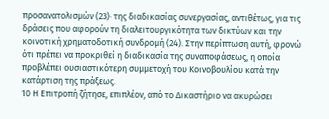προσανατολισμών (23)· της διαδικασίας συνεργασίας, αντιθέτως, για τις δράσεις που αφορούν τη διαλειτουργικότητα των δικτύων και την κοινοτική χρηματοδοτική συνδρομή (24). Στην περίπτωση αυτή, φρονώ ότι πρέπει να προκριθεί η διαδικασία της συναποφάσεως, η οποία προβλέπει ουσιαστικότερη συμμετοχή του Κοινοβουλίου κατά την κατάρτιση της πράξεως.
10 Η Επιτροπή ζήτησε, επιπλέον, από το Δικαστήριο να ακυρώσει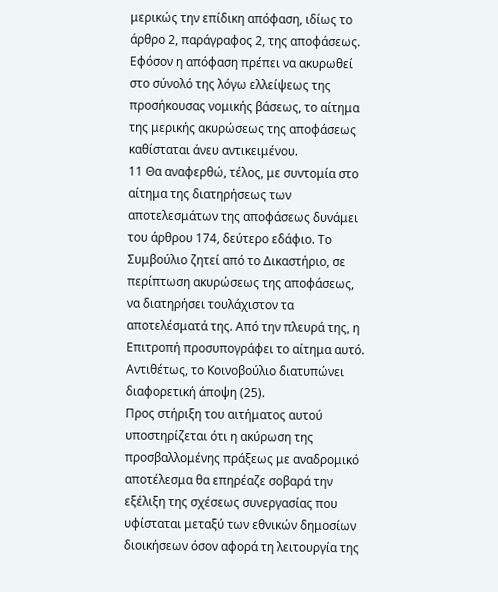μερικώς την επίδικη απόφαση, ιδίως το άρθρο 2, παράγραφος 2, της αποφάσεως. Εφόσον η απόφαση πρέπει να ακυρωθεί στο σύνολό της λόγω ελλείψεως της προσήκουσας νομικής βάσεως, το αίτημα της μερικής ακυρώσεως της αποφάσεως καθίσταται άνευ αντικειμένου.
11 Θα αναφερθώ, τέλος, με συντομία στο αίτημα της διατηρήσεως των αποτελεσμάτων της αποφάσεως δυνάμει του άρθρου 174, δεύτερο εδάφιο. Το Συμβούλιο ζητεί από το Δικαστήριο, σε περίπτωση ακυρώσεως της αποφάσεως, να διατηρήσει τουλάχιστον τα αποτελέσματά της. Από την πλευρά της, η Επιτροπή προσυπογράφει το αίτημα αυτό. Αντιθέτως, το Κοινοβούλιο διατυπώνει διαφορετική άποψη (25).
Προς στήριξη του αιτήματος αυτού υποστηρίζεται ότι η ακύρωση της προσβαλλομένης πράξεως με αναδρομικό αποτέλεσμα θα επηρέαζε σοβαρά την εξέλιξη της σχέσεως συνεργασίας που υφίσταται μεταξύ των εθνικών δημοσίων διοικήσεων όσον αφορά τη λειτουργία της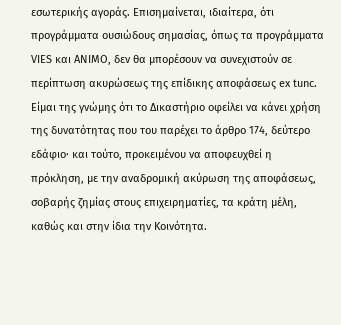εσωτερικής αγοράς. Επισημαίνεται, ιδιαίτερα, ότι προγράμματα ουσιώδους σημασίας, όπως τα προγράμματα VIES και ANIMO, δεν θα μπορέσουν να συνεχιστούν σε περίπτωση ακυρώσεως της επίδικης αποφάσεως ex tunc.
Είμαι της γνώμης ότι το Δικαστήριο οφείλει να κάνει χρήση της δυνατότητας που του παρέχει το άρθρο 174, δεύτερο εδάφιο· και τούτο, προκειμένου να αποφευχθεί η πρόκληση, με την αναδρομική ακύρωση της αποφάσεως, σοβαρής ζημίας στους επιχειρηματίες, τα κράτη μέλη, καθώς και στην ίδια την Κοινότητα.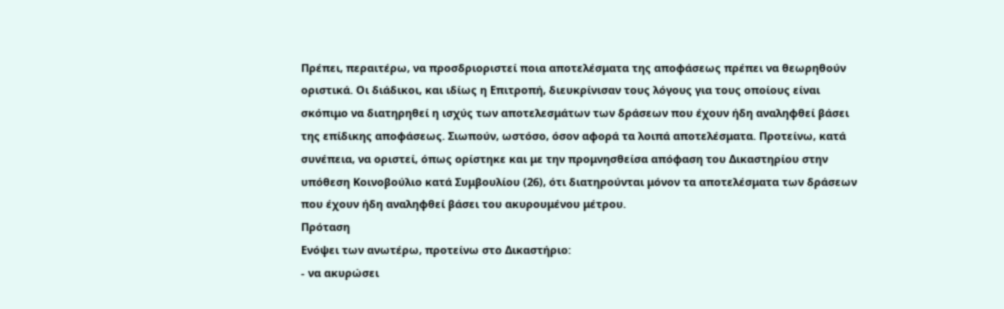Πρέπει, περαιτέρω, να προσδριοριστεί ποια αποτελέσματα της αποφάσεως πρέπει να θεωρηθούν οριστικά. Οι διάδικοι, και ιδίως η Επιτροπή, διευκρίνισαν τους λόγους για τους οποίους είναι σκόπιμο να διατηρηθεί η ισχύς των αποτελεσμάτων των δράσεων που έχουν ήδη αναληφθεί βάσει της επίδικης αποφάσεως. Σιωπούν, ωστόσο, όσον αφορά τα λοιπά αποτελέσματα. Προτείνω, κατά συνέπεια, να οριστεί, όπως ορίστηκε και με την προμνησθείσα απόφαση του Δικαστηρίου στην υπόθεση Κοινοβούλιο κατά Συμβουλίου (26), ότι διατηρούνται μόνον τα αποτελέσματα των δράσεων που έχουν ήδη αναληφθεί βάσει του ακυρουμένου μέτρου.
Πρόταση
Ενόψει των ανωτέρω, προτείνω στο Δικαστήριο:
- να ακυρώσει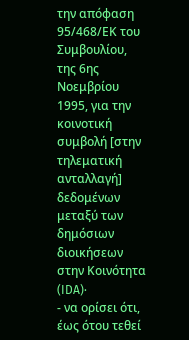την απόφαση 95/468/ΕΚ του Συμβουλίου, της 6ης Νοεμβρίου 1995, για την κοινοτική συμβολή [στην τηλεματική ανταλλαγή] δεδομένων μεταξύ των δημόσιων διοικήσεων στην Κοινότητα (IDA)·
- να ορίσει ότι, έως ότου τεθεί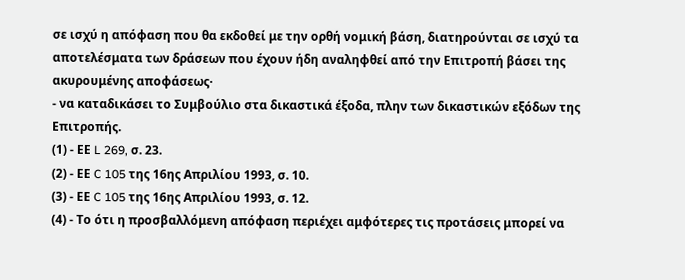σε ισχύ η απόφαση που θα εκδοθεί με την ορθή νομική βάση, διατηρούνται σε ισχύ τα αποτελέσματα των δράσεων που έχουν ήδη αναληφθεί από την Επιτροπή βάσει της ακυρουμένης αποφάσεως·
- να καταδικάσει το Συμβούλιο στα δικαστικά έξοδα, πλην των δικαστικών εξόδων της Επιτροπής.
(1) - ΕΕ L 269, σ. 23.
(2) - ΕΕ C 105 της 16ης Απριλίου 1993, σ. 10.
(3) - ΕΕ C 105 της 16ης Απριλίου 1993, σ. 12.
(4) - Το ότι η προσβαλλόμενη απόφαση περιέχει αμφότερες τις προτάσεις μπορεί να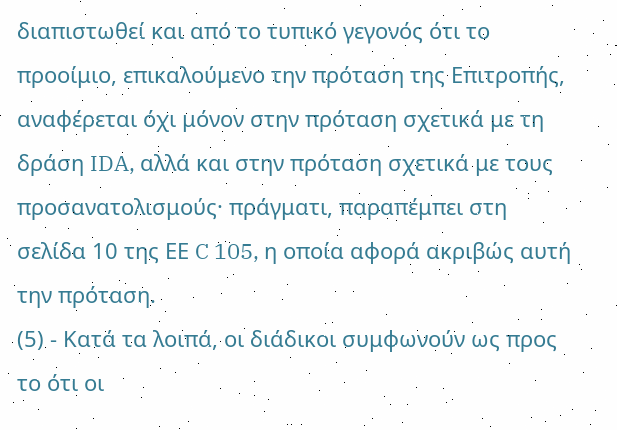διαπιστωθεί και από το τυπικό γεγονός ότι το προοίμιο, επικαλούμενο την πρόταση της Επιτροπής, αναφέρεται όχι μόνον στην πρόταση σχετικά με τη δράση IDA, αλλά και στην πρόταση σχετικά με τους προσανατολισμούς· πράγματι, παραπέμπει στη σελίδα 10 της ΕΕ C 105, η οποία αφορά ακριβώς αυτή την πρόταση.
(5) - Κατά τα λοιπά, οι διάδικοι συμφωνούν ως προς το ότι οι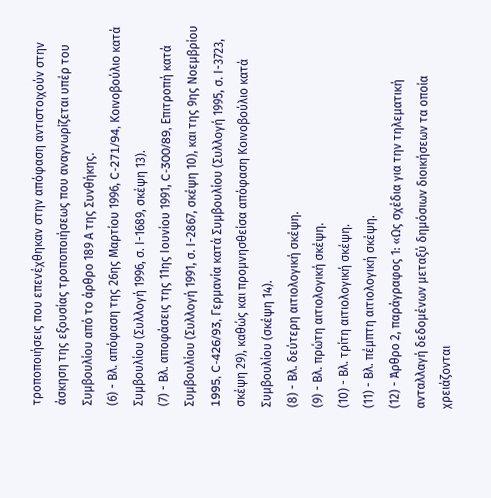τροποποιήσεις που επενέχθηκαν στην απόφαση αντιστοιχούν στην άσκηση της εξουσίας τροποποιήσεως που αναγνωρίζεται υπέρ του Συμβουλίου από το άρθρο 189 Α της Συνθήκης.
(6) - Βλ. απόφαση της 26ης Μαρτίου 1996, C-271/94, Κοινοβούλιο κατά Συμβουλίου (Συλλογή 1996, σ. Ι-1689, σκέψη 13).
(7) - Βλ. αποφάσεις της 11ης Ιουνίου 1991, C-300/89, Επιτροπή κατά Συμβουλίου (Συλλογή 1991, σ. Ι-2867, σκέψη 10), και της 9ης Νοεμβρίου 1995, C-426/93, Γερμανία κατά Συμβουλίου (Συλλογή 1995, σ. Ι-3723, σκέψη 29), καθώς και προμνησθείσα απόφαση Κοινοβούλιο κατά Συμβουλίου (σκέψη 14).
(8) - Βλ. δεύτερη αιτιολογική σκέψη.
(9) - Βλ. πρώτη αιτιολογική σκέψη.
(10) - Βλ. τρίτη αιτιολογική σκέψη.
(11) - Βλ. πέμπτη αιτιολογική σκέψη.
(12) - Άρθρο 2, παράγραφος 1: «Ως σχέδια για την τηλεματική ανταλλαγή δεδομένων μεταξύ δημόσιων διοικήσεων τα οποία χρειάζονται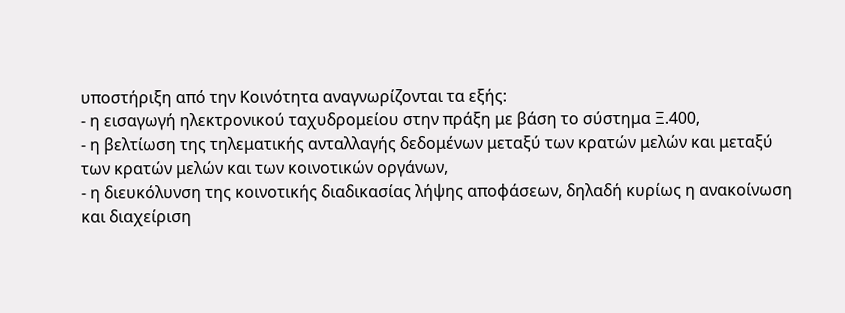υποστήριξη από την Κοινότητα αναγνωρίζονται τα εξής:
- η εισαγωγή ηλεκτρονικού ταχυδρομείου στην πράξη με βάση το σύστημα Ξ.400,
- η βελτίωση της τηλεματικής ανταλλαγής δεδομένων μεταξύ των κρατών μελών και μεταξύ των κρατών μελών και των κοινοτικών οργάνων,
- η διευκόλυνση της κοινοτικής διαδικασίας λήψης αποφάσεων, δηλαδή κυρίως η ανακοίνωση και διαχείριση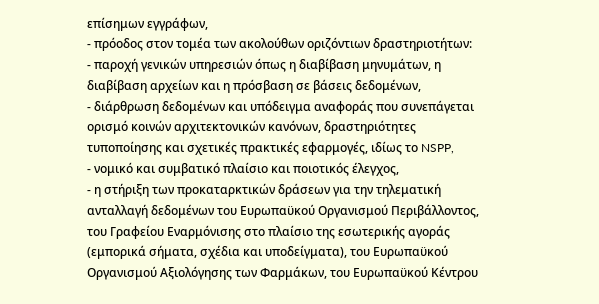επίσημων εγγράφων,
- πρόοδος στον τομέα των ακολούθων οριζόντιων δραστηριοτήτων:
- παροχή γενικών υπηρεσιών όπως η διαβίβαση μηνυμάτων, η διαβίβαση αρχείων και η πρόσβαση σε βάσεις δεδομένων,
- διάρθρωση δεδομένων και υπόδειγμα αναφοράς που συνεπάγεται ορισμό κοινών αρχιτεκτονικών κανόνων, δραστηριότητες τυποποίησης και σχετικές πρακτικές εφαρμογές, ιδίως το NSPP,
- νομικό και συμβατικό πλαίσιο και ποιοτικός έλεγχος,
- η στήριξη των προκαταρκτικών δράσεων για την τηλεματική ανταλλαγή δεδομένων του Ευρωπαϋκού Οργανισμού Περιβάλλοντος, του Γραφείου Εναρμόνισης στο πλαίσιο της εσωτερικής αγοράς (εμπορικά σήματα, σχέδια και υποδείγματα), του Ευρωπαϋκού Οργανισμού Αξιολόγησης των Φαρμάκων, του Ευρωπαϋκού Κέντρου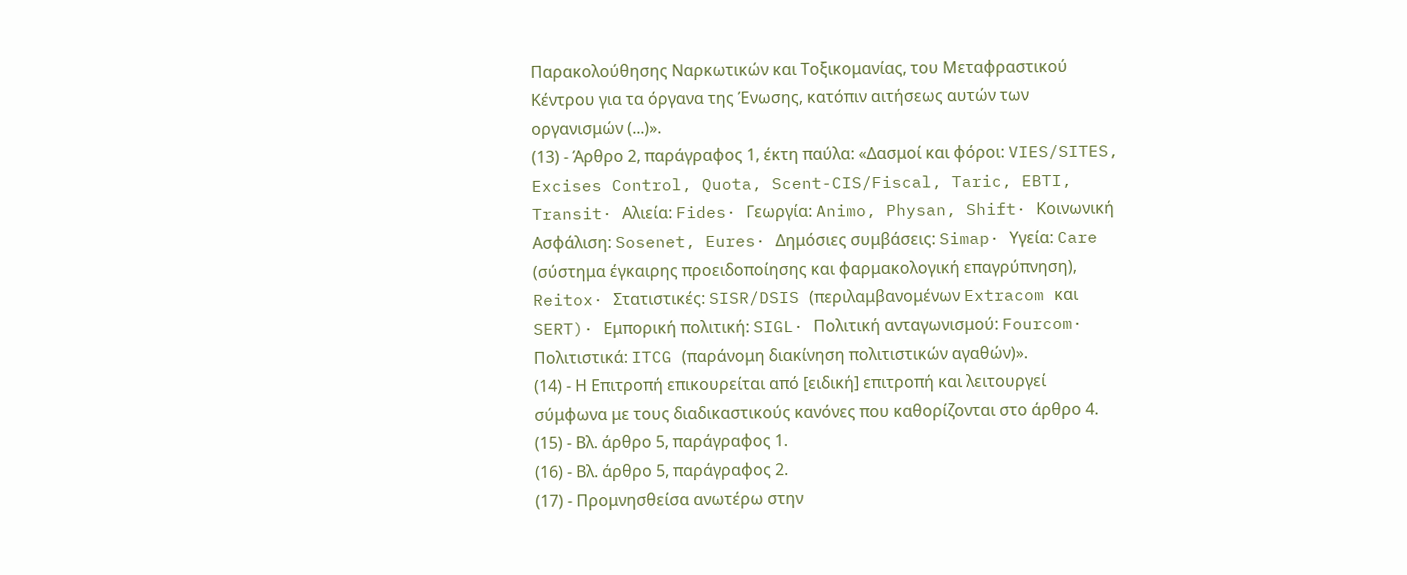Παρακολούθησης Ναρκωτικών και Τοξικομανίας, του Μεταφραστικού Κέντρου για τα όργανα της Ένωσης, κατόπιν αιτήσεως αυτών των οργανισμών (...)».
(13) - Άρθρο 2, παράγραφος 1, έκτη παύλα: «Δασμοί και φόροι: VIES/SITES, Excises Control, Quota, Scent-CIS/Fiscal, Taric, EBTI, Transit· Αλιεία: Fides· Γεωργία: Animo, Physan, Shift· Κοινωνική Ασφάλιση: Sosenet, Eures· Δημόσιες συμβάσεις: Simap· Υγεία: Care (σύστημα έγκαιρης προειδοποίησης και φαρμακολογική επαγρύπνηση), Reitox· Στατιστικές: SISR/DSIS (περιλαμβανομένων Extracom και SERT)· Εμπορική πολιτική: SIGL· Πολιτική ανταγωνισμού: Fourcom· Πολιτιστικά: ITCG (παράνομη διακίνηση πολιτιστικών αγαθών)».
(14) - Η Επιτροπή επικουρείται από [ειδική] επιτροπή και λειτουργεί σύμφωνα με τους διαδικαστικούς κανόνες που καθορίζονται στο άρθρο 4.
(15) - Βλ. άρθρο 5, παράγραφος 1.
(16) - Βλ. άρθρο 5, παράγραφος 2.
(17) - Προμνησθείσα ανωτέρω στην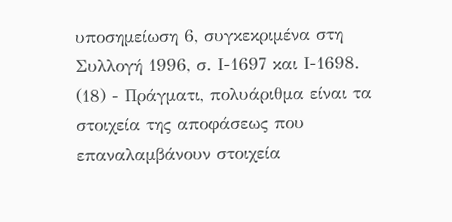υποσημείωση 6, συγκεκριμένα στη Συλλογή 1996, σ. Ι-1697 και Ι-1698.
(18) - Πράγματι, πολυάριθμα είναι τα στοιχεία της αποφάσεως που επαναλαμβάνουν στοιχεία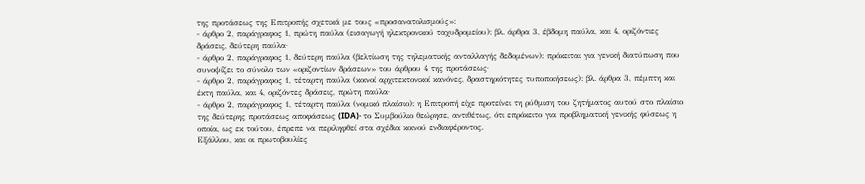της προτάσεως της Επιτροπής σχετικά με τους «προσανατολισμούς»:
- άρθρο 2, παράγραφος 1, πρώτη παύλα (εισαγωγή ηλεκτρονικού ταχυδρομείου): βλ. άρθρα 3, έβδομη παύλα, και 4, οριζόντιες δράσεις, δεύτερη παύλα·
- άρθρο 2, παράγραφος 1, δεύτερη παύλα (βελτίωση της τηλεματικής ανταλλαγής δεδομένων): πρόκειται για γενική διατύπωση που συνοψίζει το σύνολο των «οριζοντίων δράσεων» του άρθρου 4 της προτάσεως·
- άρθρο 2, παράγραφος 1, τέταρτη παύλα (κοινοί αρχιτεκτονικοί κανόνες, δραστηριότητες τυποποιήσεως): βλ. άρθρα 3, πέμπτη και έκτη παύλα, και 4, οριζόντες δράσεις, πρώτη παύλα·
- άρθρο 2, παράγραφος 1, τέταρτη παύλα (νομικό πλαίσιο): η Επιτροπή είχε προτείνει τη ρύθμιση του ζητήματος αυτού στο πλαίσιο της δεύτερης προτάσεως αποφάσεως (IDA)· το Συμβούλιο θεώρησε, αντιθέτως, ότι επρόκειτο για προβληματική γενικής φύσεως η οποία, ως εκ τούτου, έπρεπε να περιληφθεί στα σχέδια κοινού ενδιαφέροντος.
Εξάλλου, και οι πρωτοβουλίες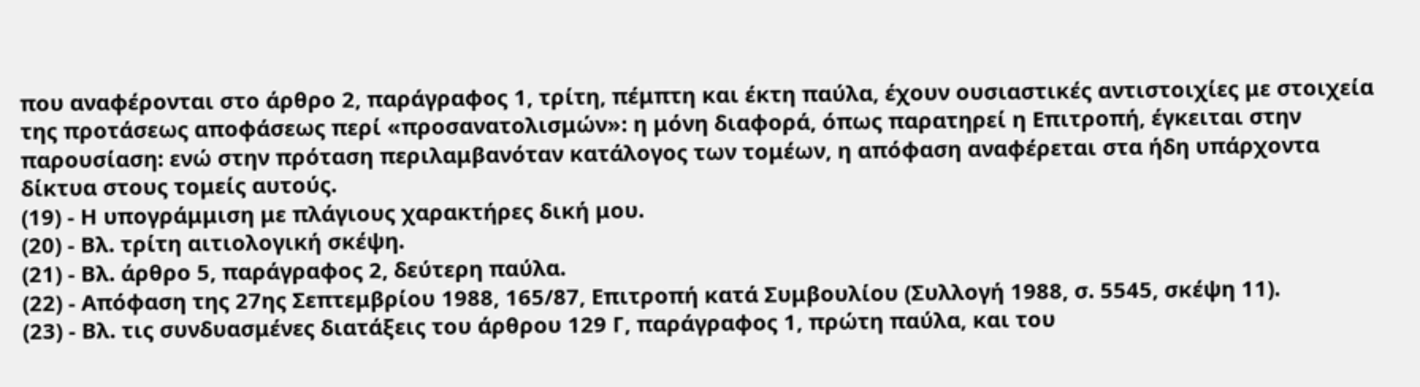που αναφέρονται στο άρθρο 2, παράγραφος 1, τρίτη, πέμπτη και έκτη παύλα, έχουν ουσιαστικές αντιστοιχίες με στοιχεία της προτάσεως αποφάσεως περί «προσανατολισμών»: η μόνη διαφορά, όπως παρατηρεί η Επιτροπή, έγκειται στην παρουσίαση: ενώ στην πρόταση περιλαμβανόταν κατάλογος των τομέων, η απόφαση αναφέρεται στα ήδη υπάρχοντα δίκτυα στους τομείς αυτούς.
(19) - Η υπογράμμιση με πλάγιους χαρακτήρες δική μου.
(20) - Βλ. τρίτη αιτιολογική σκέψη.
(21) - Βλ. άρθρο 5, παράγραφος 2, δεύτερη παύλα.
(22) - Απόφαση της 27ης Σεπτεμβρίου 1988, 165/87, Επιτροπή κατά Συμβουλίου (Συλλογή 1988, σ. 5545, σκέψη 11).
(23) - Βλ. τις συνδυασμένες διατάξεις του άρθρου 129 Γ, παράγραφος 1, πρώτη παύλα, και του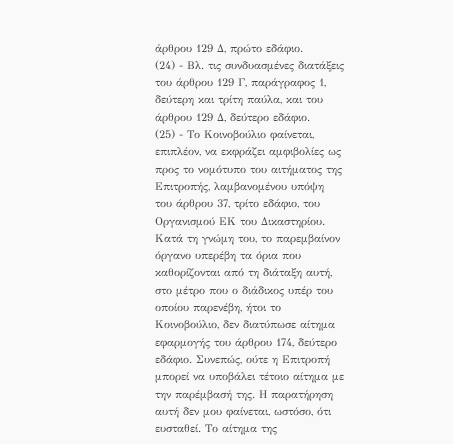άρθρου 129 Δ, πρώτο εδάφιο.
(24) - Βλ. τις συνδυασμένες διατάξεις του άρθρου 129 Γ, παράγραφος 1, δεύτερη και τρίτη παύλα, και του άρθρου 129 Δ, δεύτερο εδάφιο.
(25) - Το Κοινοβούλιο φαίνεται, επιπλέον, να εκφράζει αμφιβολίες ως προς το νομότυπο του αιτήματος της Επιτροπής, λαμβανομένου υπόψη του άρθρου 37, τρίτο εδάφιο, του Οργανισμού ΕΚ του Δικαστηρίου. Κατά τη γνώμη του, το παρεμβαίνον όργανο υπερέβη τα όρια που καθορίζονται από τη διάταξη αυτή, στο μέτρο που ο διάδικος υπέρ του οποίου παρενέβη, ήτοι το Κοινοβούλιο, δεν διατύπωσε αίτημα εφαρμογής του άρθρου 174, δεύτερο εδάφιο. Συνεπώς, ούτε η Επιτροπή μπορεί να υποβάλει τέτοιο αίτημα με την παρέμβασή της. Η παρατήρηση αυτή δεν μου φαίνεται, ωστόσο, ότι ευσταθεί. Το αίτημα της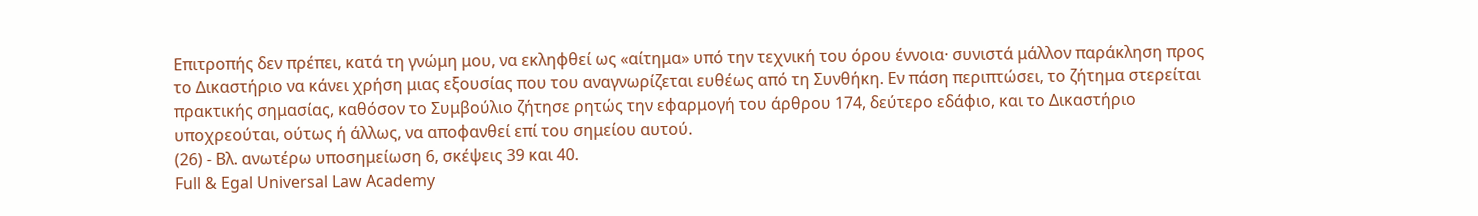Επιτροπής δεν πρέπει, κατά τη γνώμη μου, να εκληφθεί ως «αίτημα» υπό την τεχνική του όρου έννοια· συνιστά μάλλον παράκληση προς το Δικαστήριο να κάνει χρήση μιας εξουσίας που του αναγνωρίζεται ευθέως από τη Συνθήκη. Εν πάση περιπτώσει, το ζήτημα στερείται πρακτικής σημασίας, καθόσον το Συμβούλιο ζήτησε ρητώς την εφαρμογή του άρθρου 174, δεύτερο εδάφιο, και το Δικαστήριο υποχρεούται, ούτως ή άλλως, να αποφανθεί επί του σημείου αυτού.
(26) - Βλ. ανωτέρω υποσημείωση 6, σκέψεις 39 και 40.
Full & Egal Universal Law Academy